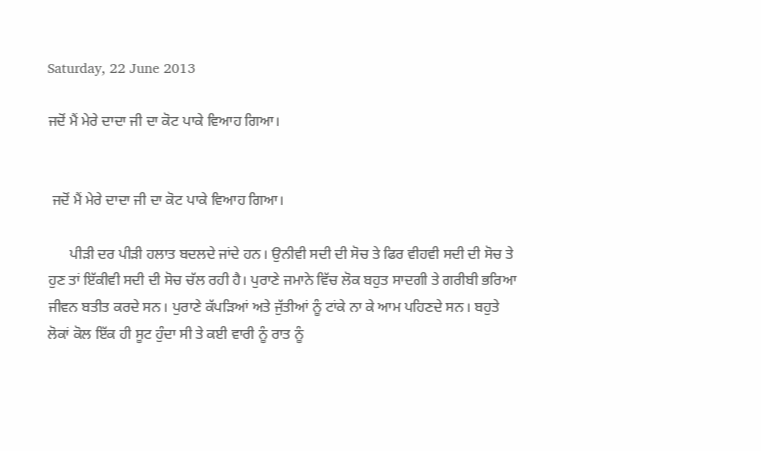Saturday, 22 June 2013

ਜਦੋਂ ਮੈਂ ਮੇਰੇ ਦਾਦਾ ਜੀ ਦਾ ਕੋਟ ਪਾਕੇ ਵਿਆਹ ਗਿਆ।


 ਜਦੋਂ ਮੈਂ ਮੇਰੇ ਦਾਦਾ ਜੀ ਦਾ ਕੋਟ ਪਾਕੇ ਵਿਆਹ ਗਿਆ।

      ਪੀੜੀ ਦਰ ਪੀੜੀ ਹਲਾਤ ਬਦਲਦੇ ਜਾਂਦੇ ਹਨ। ਉਨੀਵੀ ਸਦੀ ਦੀ ਸੋਚ ਤੇ ਫਿਰ ਵੀਹਵੀ ਸਦੀ ਦੀ ਸੋਚ ਤੇ ਹੁਣ ਤਾਂ ਇੱਕੀਵੀ ਸਦੀ ਦੀ ਸੋਚ ਚੱਲ ਰਹੀ ਹੈ। ਪੁਰਾਣੇ ਜਮਾਨੇ ਵਿੱਚ ਲੋਕ ਬਹੁਤ ਸਾਦਗੀ ਤੇ ਗਰੀਬੀ ਭਰਿਆ ਜੀਵਨ ਬਤੀਤ ਕਰਦੇ ਸਨ। ਪੁਰਾਣੇ ਕੱਪੜਿਆਂ ਅਤੇ ਜੁੱਤੀਆਂ ਨੂੰ ਟਾਂਕੇ ਨਾ ਕੇ ਆਮ ਪਹਿਣਦੇ ਸਨ। ਬਹੁਤੇ ਲੋਕਾਂ ਕੋਲ ਇੱਕ ਹੀ ਸੂਟ ਹੁੰਦਾ ਸੀ ਤੇ ਕਈ ਵਾਰੀ ਨੂੰ ਰਾਤ ਨੂੰ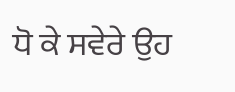ਧੋ ਕੇ ਸਵੇਰੇ ਉਹ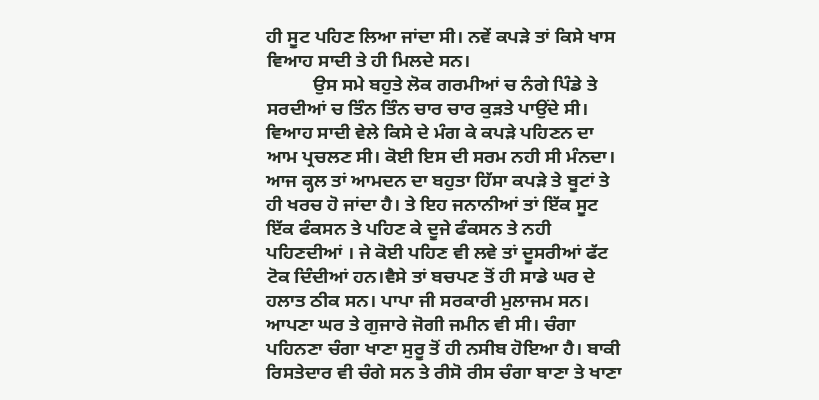ਹੀ ਸੂਟ ਪਹਿਣ ਲਿਆ ਜਾਂਦਾ ਸੀ। ਨਵੇਂ ਕਪੜੇ ਤਾਂ ਕਿਸੇ ਖਾਸ ਵਿਆਹ ਸਾਦੀ ਤੇ ਹੀ ਮਿਲਦੇ ਸਨ।
          ਉਸ ਸਮੇ ਬਹੁਤੇ ਲੋਕ ਗਰਮੀਆਂ ਚ ਨੰਗੇ ਪਿੰਡੇ ਤੇ ਸਰਦੀਆਂ ਚ ਤਿੰਨ ਤਿੰਨ ਚਾਰ ਚਾਰ ਕੁੜਤੇ ਪਾਉਂਦੇ ਸੀ। ਵਿਆਹ ਸਾਦੀ ਵੇਲੇ ਕਿਸੇ ਦੇ ਮੰਗ ਕੇ ਕਪੜੇ ਪਹਿਣਨ ਦਾ ਆਮ ਪ੍ਰਚਲਣ ਸੀ। ਕੋਈ ਇਸ ਦੀ ਸਰਮ ਨਹੀ ਸੀ ਮੰਨਦਾ। ਆਜ ਕ੍ਹਲ ਤਾਂ ਆਮਦਨ ਦਾ ਬਹੁਤਾ ਹਿੱਸਾ ਕਪੜੇ ਤੇ ਬੂਟਾਂ ਤੇ ਹੀ ਖਰਚ ਹੋ ਜਾਂਦਾ ਹੈ। ਤੇ ਇਹ ਜਨਾਨੀਆਂ ਤਾਂ ਇੱਕ ਸੂਟ ਇੱਕ ਫੰਕਸਨ ਤੇ ਪਹਿਣ ਕੇ ਦੂਜੇ ਫੰਕਸਨ ਤੇ ਨਹੀ ਪਹਿਣਦੀਆਂ । ਜੇ ਕੋਈ ਪਹਿਣ ਵੀ ਲਵੇ ਤਾਂ ਦੂਸਰੀਆਂ ਫੱਟ ਟੋਕ ਦਿੰਦੀਆਂ ਹਨ।ਵੈਸੇ ਤਾਂ ਬਚਪਣ ਤੋਂ ਹੀ ਸਾਡੇ ਘਰ ਦੇ ਹਲਾਤ ਠੀਕ ਸਨ। ਪਾਪਾ ਜੀ ਸਰਕਾਰੀ ਮੁਲਾਜਮ ਸਨ। ਆਪਣਾ ਘਰ ਤੇ ਗੁਜਾਰੇ ਜੋਗੀ ਜਮੀਨ ਵੀ ਸੀ। ਚੰਗਾ ਪਹਿਨਣਾ ਚੰਗਾ ਖਾਣਾ ਸੁਰੂ ਤੋਂ ਹੀ ਨਸੀਬ ਹੋਇਆ ਹੈ। ਬਾਕੀ ਰਿਸਤੇਦਾਰ ਵੀ ਚੰਗੇ ਸਨ ਤੇ ਰੀਸੋ ਰੀਸ ਚੰਗਾ ਬਾਣਾ ਤੇ ਖਾਣਾ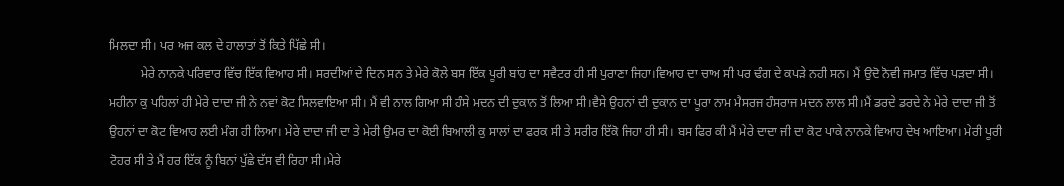ਮਿਲਦਾ ਸੀ। ਪਰ ਅਜ ਕਲ ਦੇ ਹਾਲਾਤਾਂ ਤੋਂ ਕਿਤੇ ਪਿੱਛੇ ਸੀ।
          ਮੇਰੇ ਨਾਨਕੇ ਪਰਿਵਾਰ ਵਿੱਚ ਇੱਕ ਵਿਆਹ ਸੀ। ਸਰਦੀਆਂ ਦੇ ਦਿਨ ਸਨ ਤੇ ਮੇਰੇ ਕੋਲੇ ਬਸ ਇੱਕ ਪੂਰੀ ਬਾਂਹ ਦਾ ਸਵੈਟਰ ਹੀ ਸੀ ਪੁਰਾਣਾ ਜਿਹਾ।ਵਿਆਹ ਦਾ ਚਾਅ ਸੀ ਪਰ ਢੰਗ ਦੇ ਕਪੜੇ ਨਹੀ ਸਨ। ਮੈਂ ਉਦੋ ਨੋਵੀ ਜਮਾਤ ਵਿੱਚ ਪੜਦਾ ਸੀ। ਮਹੀਨਾ ਕੁ ਪਹਿਲਾਂ ਹੀ ਮੇਰੇ ਦਾਦਾ ਜੀ ਨੇ ਨਵਾਂ ਕੋਟ ਸਿਲਵਾਇਆ ਸੀ। ਮੈਂ ਵੀ ਨਾਲ ਗਿਆ ਸੀ ਹੰਸੇ ਮਦਨ ਦੀ ਦੁਕਾਨ ਤੋਂ ਲਿਆ ਸੀ।ਵੈਸੇ ਉਹਨਾਂ ਦੀ ਦੁਕਾਨ ਦਾ ਪੂਰਾ ਨਾਮ ਮੈਸਰਜ ਹੰਸਰਾਜ ਮਦਨ ਲਾਲ ਸੀ।ਮੈਂ ਡਰਦੇ ਡਰਦੇ ਨੇ ਮੇਰੇ ਦਾਦਾ ਜੀ ਤੋਂ ਉਹਨਾਂ ਦਾ ਕੋਟ ਵਿਆਹ ਲਈ ਮੰਗ ਹੀ ਲਿਆ। ਮੇਰੇ ਦਾਦਾ ਜੀ ਦਾ ਤੇ ਮੇਰੀ ਉਮਰ ਦਾ ਕੋਈ ਬਿਆਲੀ ਕੁ ਸਾਲਾਂ ਦਾ ਫਰਕ ਸੀ ਤੇ ਸਰੀਰ ਇੱਕੋ ਜਿਹਾ ਹੀ ਸੀ। ਬਸ ਫਿਰ ਕੀ ਮੈਂ ਮੇਰੇ ਦਾਦਾ ਜੀ ਦਾ ਕੋਟ ਪਾਕੇ ਨਾਨਕੇ ਵਿਆਹ ਦੇਖ ਆਇਆ। ਮੇਰੀ ਪੂਰੀ ਟੋਹਰ ਸੀ ਤੇ ਮੈਂ ਹਰ ਇੱਕ ਨੂੰ ਬਿਨਾਂ ਪੁੱਛੇ ਦੱਸ ਵੀ ਰਿਹਾ ਸੀ।ਮੇਰੇ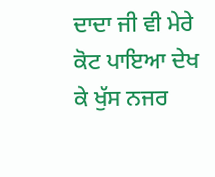ਦਾਦਾ ਜੀ ਵੀ ਮੇਰੇ ਕੋਟ ਪਾਇਆ ਦੇਖ ਕੇ ਖੁੱਸ ਨਜਰ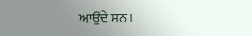ਆਉਂਦੇ ਸਨ।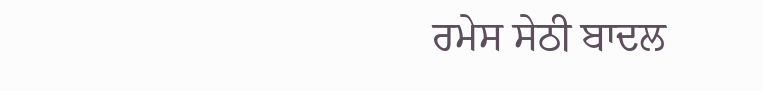ਰਮੇਸ ਸੇਠੀ ਬਾਦਲ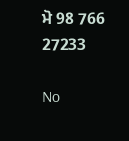ਮੋ 98 766 27233

No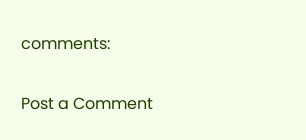comments:

Post a Comment